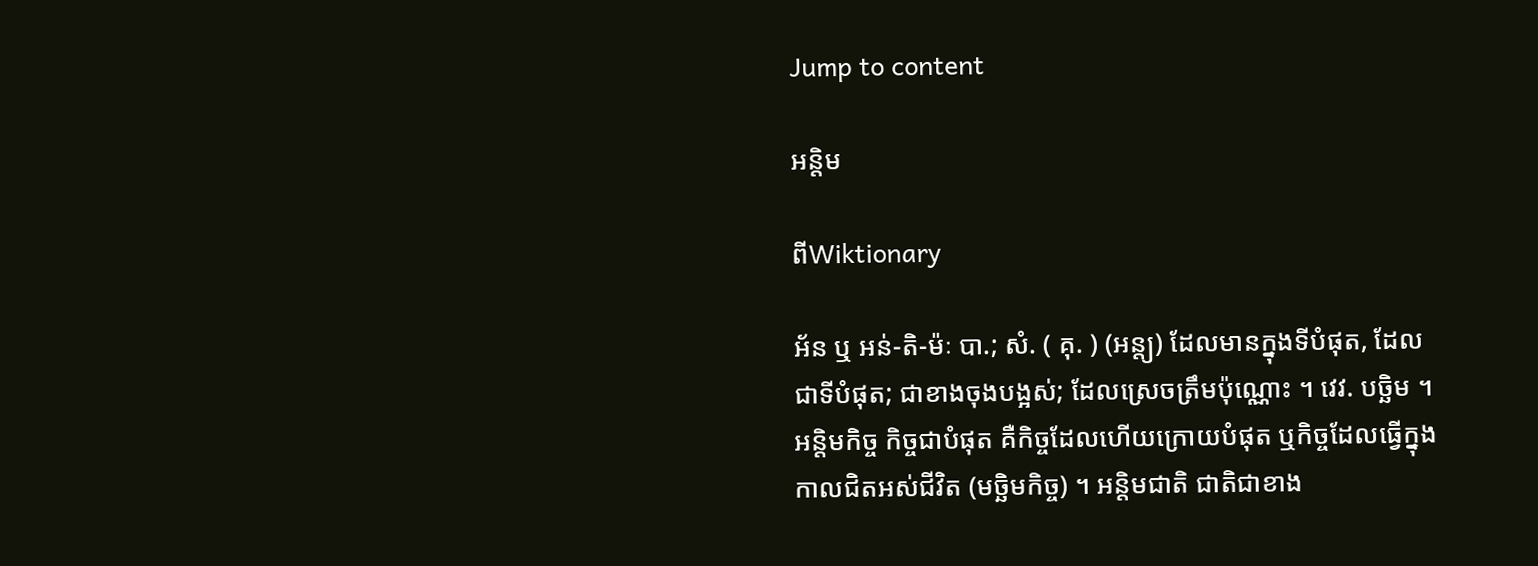Jump to content

អន្តិម

ពីWiktionary

អ័ន ឬ អន់-តិ-ម៉ៈ បា.; សំ. ( គុ. ) (អន្ត្យ) ដែលមានក្នុងទីបំផុត, ដែលជាទីបំផុត; ជាខាងចុងបង្អស់; ដែលស្រេចត្រឹមប៉ុណ្ណោះ ។ វេវ. បច្ឆិម ។ អន្តិមកិច្ច កិច្ចជាបំផុត គឺកិច្ចដែលហើយក្រោយបំផុត ឬកិច្ចដែលធ្វើក្នុងកាលជិតអស់ជីវិត (មច្ឆិមកិច្ច) ។ អន្តិមជាតិ ជាតិជាខាង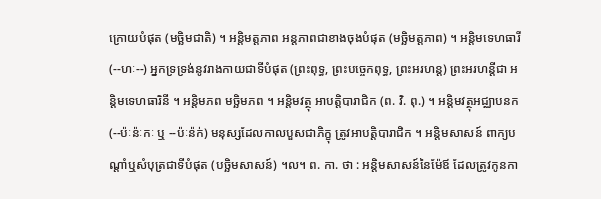ក្រោយបំផុត (មច្ឆិមជាតិ) ។ អន្តិមត្តភាព អន្តភាពជាខាងចុងបំផុត (មច្ឆិមត្តភាព) ។ អន្តិមទេហធារី (--ហៈ--) អ្នកទ្រទ្រង់នូវរាងកាយជាទីបំផុត (ព្រះពុទ្ធ, ព្រះបច្ចេកពុទ្ធ, ព្រះអរហន្ត) ព្រះអរហន្តីជា អន្តិមទេហធារិនី ។ អន្តិមភព មច្ឆិមភព ។ អន្តិមវត្ថុ អាបត្តិបារាជិក (ព. វិ. ពុ.) ។ អន្តិមវត្ថុអជ្ឈាបនក (--ប៉ៈន៉ៈកៈ ឬ --ប៉ៈន៉ក់) មនុស្សដែលកាលបួសជាភិក្ខុ ត្រូវអាបត្តិបារាជិក ។ អន្តិមសាសន៍ ពាក្យបណ្តាំឬសំបុត្រជាទីបំផុត (បច្ឆិមសាសន៍) ។ល។ ព. កា. ថា : អនិ្តមសាសន៍នៃម៉ែឪ ដែលត្រូវកូនកា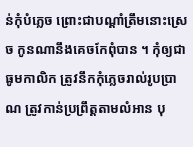ន់កុំបំភ្លេច ព្រោះជាបណ្តាំត្រឹមនោះស្រេច កូនណានឹងគេចកែពុំបាន ។ កុំឲ្យជាធូមកាលិក ត្រូវនឹកកុំភ្លេចរាល់រូបប្រាណ ត្រូវកាន់ប្រព្រឹត្តតាមលំអាន បុ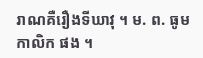រាណគឺរឿងទីឃាវុ ។ ម. ព. ធូមកាលិក ផង ។